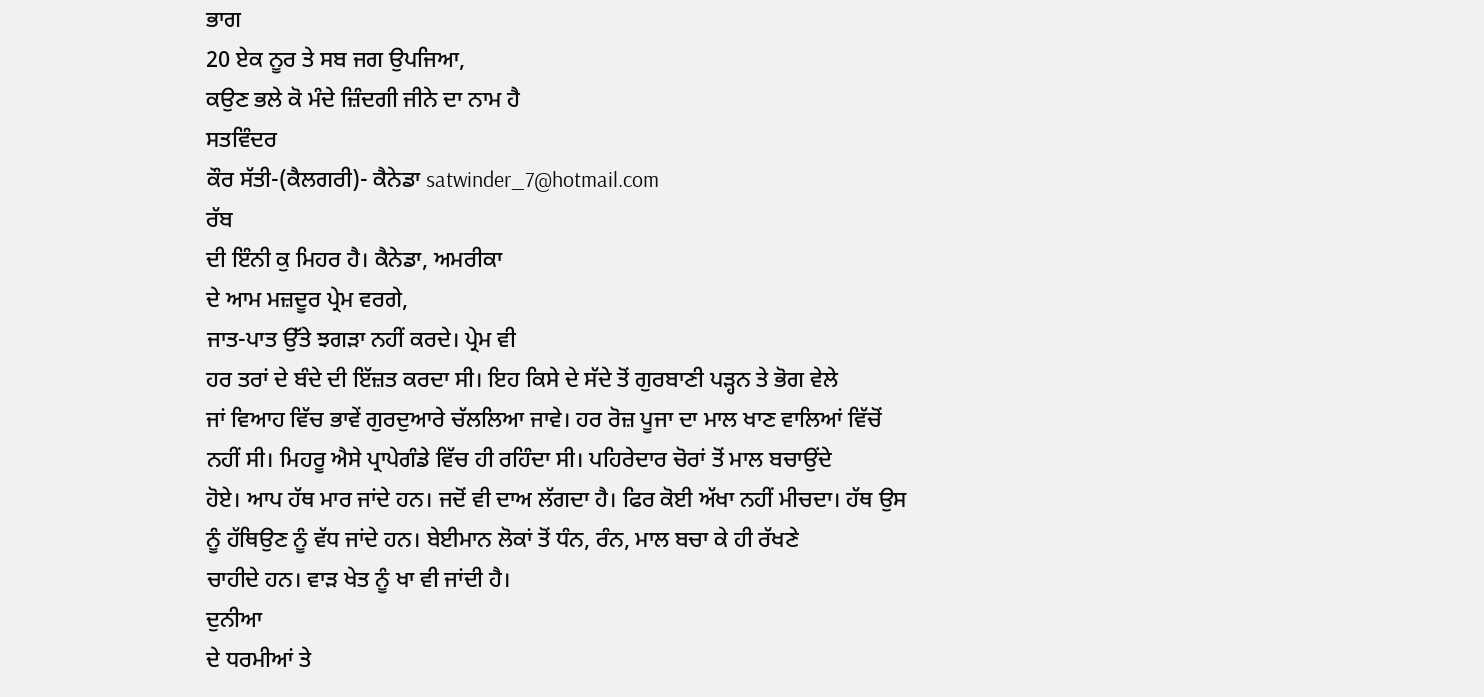ਭਾਗ
20 ਏਕ ਨੂਰ ਤੇ ਸਬ ਜਗ ਉਪਜਿਆ,
ਕਉਣ ਭਲੇ ਕੋ ਮੰਦੇ ਜ਼ਿੰਦਗੀ ਜੀਨੇ ਦਾ ਨਾਮ ਹੈ
ਸਤਵਿੰਦਰ
ਕੌਰ ਸੱਤੀ-(ਕੈਲਗਰੀ)- ਕੈਨੇਡਾ satwinder_7@hotmail.com
ਰੱਬ
ਦੀ ਇੰਨੀ ਕੁ ਮਿਹਰ ਹੈ। ਕੈਨੇਡਾ, ਅਮਰੀਕਾ
ਦੇ ਆਮ ਮਜ਼ਦੂਰ ਪ੍ਰੇਮ ਵਰਗੇ,
ਜਾਤ-ਪਾਤ ਉੱਤੇ ਝਗੜਾ ਨਹੀਂ ਕਰਦੇ। ਪ੍ਰੇਮ ਵੀ
ਹਰ ਤਰਾਂ ਦੇ ਬੰਦੇ ਦੀ ਇੱਜ਼ਤ ਕਰਦਾ ਸੀ। ਇਹ ਕਿਸੇ ਦੇ ਸੱਦੇ ਤੋਂ ਗੁਰਬਾਣੀ ਪੜ੍ਹਨ ਤੇ ਭੋਗ ਵੇਲੇ
ਜਾਂ ਵਿਆਹ ਵਿੱਚ ਭਾਵੇਂ ਗੁਰਦੁਆਰੇ ਚੱਲਲਿਆ ਜਾਵੇ। ਹਰ ਰੋਜ਼ ਪੂਜਾ ਦਾ ਮਾਲ ਖਾਣ ਵਾਲਿਆਂ ਵਿੱਚੋਂ
ਨਹੀਂ ਸੀ। ਮਿਹਰੂ ਐਸੇ ਪ੍ਰਾਪੇਗੰਡੇ ਵਿੱਚ ਹੀ ਰਹਿੰਦਾ ਸੀ। ਪਹਿਰੇਦਾਰ ਚੋਰਾਂ ਤੋਂ ਮਾਲ ਬਚਾਉਂਦੇ
ਹੋਏ। ਆਪ ਹੱਥ ਮਾਰ ਜਾਂਦੇ ਹਨ। ਜਦੋਂ ਵੀ ਦਾਅ ਲੱਗਦਾ ਹੈ। ਫਿਰ ਕੋਈ ਅੱਖਾ ਨਹੀਂ ਮੀਚਦਾ। ਹੱਥ ਉਸ
ਨੂੰ ਹੱਥਿਉਣ ਨੂੰ ਵੱਧ ਜਾਂਦੇ ਹਨ। ਬੇਈਮਾਨ ਲੋਕਾਂ ਤੋਂ ਧੰਨ, ਰੰਨ, ਮਾਲ ਬਚਾ ਕੇ ਹੀ ਰੱਖਣੇ
ਚਾਹੀਦੇ ਹਨ। ਵਾੜ ਖੇਤ ਨੂੰ ਖਾ ਵੀ ਜਾਂਦੀ ਹੈ।
ਦੁਨੀਆ
ਦੇ ਧਰਮੀਆਂ ਤੇ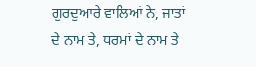ਗੁਰਦੁਆਰੇ ਵਾਲਿਆਂ ਨੇ, ਜਾਤਾਂ
ਦੇ ਨਾਮ ਤੇ, ਧਰਮਾਂ ਦੇ ਨਾਮ ਤੇ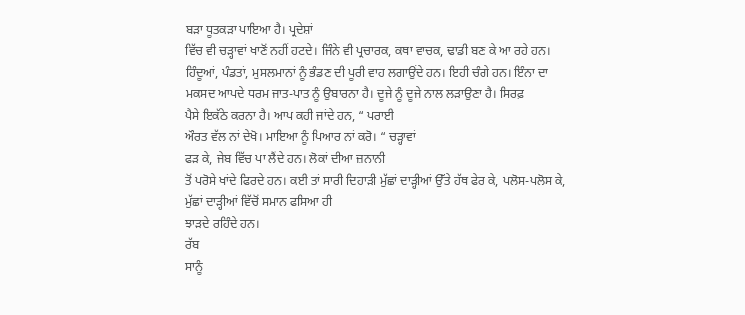ਬੜਾ ਧੂਤਕੜਾ ਪਾਇਆ ਹੈ। ਪ੍ਰਦੇਸ਼ਾਂ
ਵਿੱਚ ਵੀ ਚੜ੍ਹਾਵਾਂ ਖਾਣੋਂ ਨਹੀਂ ਹਟਦੇ। ਜਿੰਨੇ ਵੀ ਪ੍ਰਚਾਰਕ, ਕਥਾ ਵਾਚਕ, ਢਾਡੀ ਬਣ ਕੇ ਆ ਰਹੇ ਹਨ। ਹਿੰਦੂਆਂ, ਪੰਡਤਾਂ, ਮੁਸਲਮਾਨਾਂ ਨੂੰ ਭੰਡਣ ਦੀ ਪੂਰੀ ਵਾਹ ਲਗਾਉਂਦੇ ਹਨ। ਇਹੀ ਚੰਗੇ ਹਨ। ਇੰਨਾ ਦਾ
ਮਕਸਦ ਆਪਦੇ ਧਰਮ ਜਾਤ-ਪਾਤ ਨੂੰ ਉਬਾਰਨਾ ਹੈ। ਦੂਜੇ ਨੂੰ ਦੂਜੇ ਨਾਲ ਲੜਾਉਣਾ ਹੈ। ਸਿਰਫ਼
ਪੈਸੇ ਇਕੱਠੇ ਕਰਨਾ ਹੈ। ਆਪ ਕਹੀ ਜਾਂਦੇ ਹਨ, “ ਪਰਾਈ
ਔਰਤ ਵੱਲ ਨਾਂ ਦੇਖੋ। ਮਾਇਆ ਨੂੰ ਪਿਆਰ ਨਾਂ ਕਰੋ। “ ਚੜ੍ਹਾਵਾਂ
ਫੜ ਕੇ, ਜੇਬ ਵਿੱਚ ਪਾ ਲੈਂਦੇ ਹਨ। ਲੋਕਾਂ ਦੀਆ ਜ਼ਨਾਨੀ
ਤੋਂ ਪਰੋਸੇ ਖਾਂਦੇ ਫਿਰਦੇ ਹਨ। ਕਈ ਤਾਂ ਸਾਰੀ ਦਿਹਾੜੀ ਮੁੱਛਾਂ ਦਾੜ੍ਹੀਆਂ ਉੱਤੇ ਹੱਥ ਫੇਰ ਕੇ, ਪਲੋਸ-ਪਲੋਸ ਕੇ, ਮੁੱਛਾਂ ਦਾੜ੍ਹੀਆਂ ਵਿੱਚੋਂ ਸਮਾਨ ਫਸਿਆ ਹੀ
ਝਾੜਦੇ ਰਹਿੰਦੇ ਹਨ।
ਰੱਬ
ਸਾਨੂੰ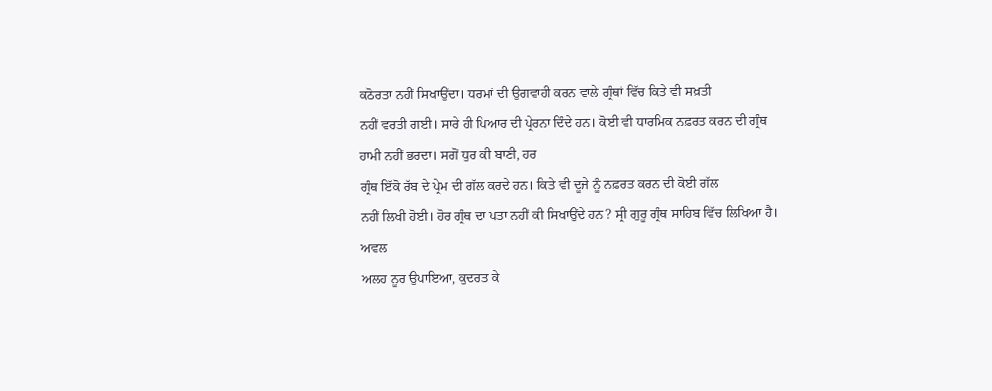ਕਠੋਰਤਾ ਨਹੀਂ ਸਿਖਾਉਂਦਾ। ਧਰਮਾਂ ਦੀ ਉਗਵਾਹੀ ਕਰਨ ਵਾਲੇ ਗ੍ਰੰਥਾਂ ਵਿੱਚ ਕਿਤੇ ਵੀ ਸਖ਼ਤੀ
ਨਹੀਂ ਵਰਤੀ ਗਈ। ਸਾਰੇ ਹੀ ਪਿਆਰ ਦੀ ਪ੍ਰੇਰਨਾ ਦਿੰਦੇ ਹਨ। ਕੋਈ ਵੀ ਧਾਰਮਿਕ ਨਫ਼ਰਤ ਕਰਨ ਦੀ ਗ੍ਰੰਥ
ਹਾਮੀ ਨਹੀਂ ਭਰਦਾ। ਸਗੋਂ ਧੁਰ ਕੀ ਬਾਣੀ, ਹਰ
ਗ੍ਰੰਥ ਇੱਕੋ ਰੱਬ ਦੇ ਪ੍ਰੇਮ ਦੀ ਗੱਲ ਕਰਦੇ ਹਨ। ਕਿਤੇ ਵੀ ਦੂਜੇ ਨੂੰ ਨਫ਼ਰਤ ਕਰਨ ਦੀ ਕੋਈ ਗੱਲ
ਨਹੀਂ ਲਿਖੀ ਹੋਈ। ਹੋਰ ਗ੍ਰੰਥ ਦਾ ਪਤਾ ਨਹੀਂ ਕੀ ਸਿਖਾਉਂਦੇ ਹਨ? ਸ੍ਰੀ ਗੁਰੂ ਗ੍ਰੰਥ ਸਾਹਿਬ ਵਿੱਚ ਲਿਖਿਆ ਹੈ।
ਅਵਲ
ਅਲਹ ਨੂਰ ਉਪਾਇਆ, ਕੁਦਰਤ ਕੇ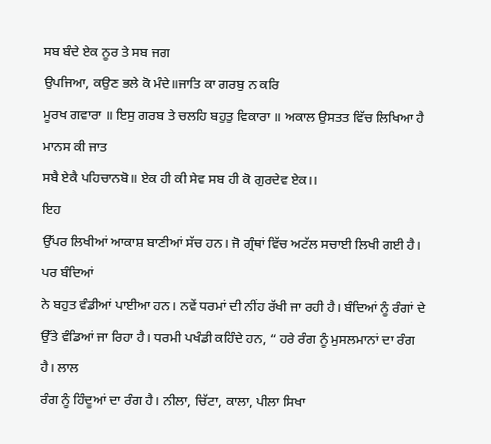ਸਬ ਬੰਦੇ ਏਕ ਨੂਰ ਤੇ ਸਬ ਜਗ
ਉਪਜਿਆ, ਕਉਣ ਭਲੇ ਕੋ ਮੰਦੇ॥ਜਾਤਿ ਕਾ ਗਰਬੁ ਨ ਕਰਿ
ਮੂਰਖ ਗਵਾਰਾ ॥ ਇਸੁ ਗਰਬ ਤੇ ਚਲਹਿ ਬਹੁਤੁ ਵਿਕਾਰਾ ॥ ਅਕਾਲ ਉਸਤਤ ਵਿੱਚ ਲਿਖਿਆ ਹੈ ਮਾਨਸ ਕੀ ਜਾਤ
ਸਬੈ ਏਕੈ ਪਹਿਚਾਨਬੋ॥ ਏਕ ਹੀ ਕੀ ਸੇਵ ਸਬ ਹੀ ਕੋ ਗੁਰਦੇਵ ਏਕ।।
ਇਹ
ਉੱਪਰ ਲਿਖੀਆਂ ਆਕਾਸ਼ ਬਾਣੀਆਂ ਸੱਚ ਹਨ। ਜੋ ਗ੍ਰੰਥਾਂ ਵਿੱਚ ਅਟੱਲ ਸਚਾਈ ਲਿਖੀ ਗਈ ਹੈ। ਪਰ ਬੰਦਿਆਂ
ਨੇ ਬਹੁਤ ਵੰਡੀਆਂ ਪਾਈਆ ਹਨ। ਨਵੇਂ ਧਰਮਾਂ ਦੀ ਨੀਂਹ ਰੱਖੀ ਜਾ ਰਹੀ ਹੈ। ਬੰਦਿਆਂ ਨੂੰ ਰੰਗਾਂ ਦੇ
ਉੱਤੇ ਵੰਡਿਆਂ ਜਾ ਰਿਹਾ ਹੈ। ਧਰਮੀ ਪਖੰਡੀ ਕਹਿੰਦੇ ਹਨ, “ ਹਰੇ ਰੰਗ ਨੂੰ ਮੁਸਲਮਾਨਾਂ ਦਾ ਰੰਗ ਹੈ। ਲਾਲ
ਰੰਗ ਨੂੰ ਹਿੰਦੂਆਂ ਦਾ ਰੰਗ ਹੈ। ਨੀਲਾ, ਚਿੱਟਾ, ਕਾਲਾ, ਪੀਲਾ ਸਿਖਾ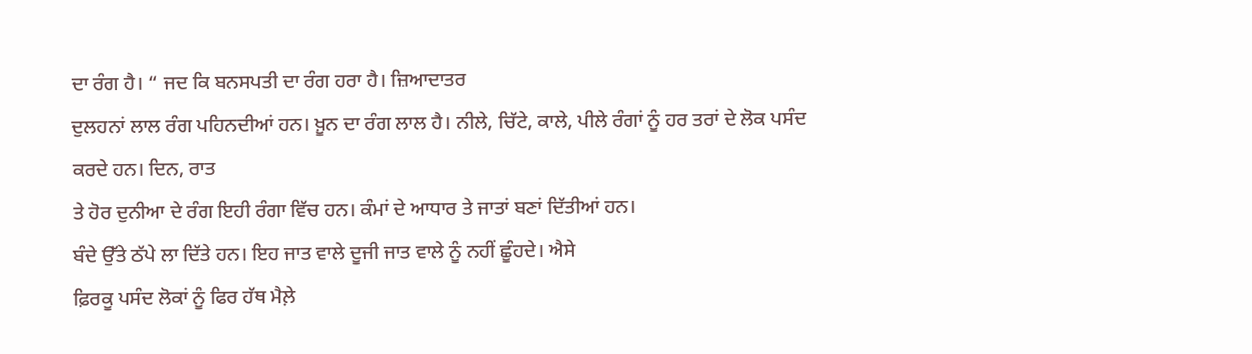ਦਾ ਰੰਗ ਹੈ। “ ਜਦ ਕਿ ਬਨਸਪਤੀ ਦਾ ਰੰਗ ਹਰਾ ਹੈ। ਜ਼ਿਆਦਾਤਰ
ਦੁਲਹਨਾਂ ਲਾਲ ਰੰਗ ਪਹਿਨਦੀਆਂ ਹਨ। ਖ਼ੂਨ ਦਾ ਰੰਗ ਲਾਲ ਹੈ। ਨੀਲੇ, ਚਿੱਟੇ, ਕਾਲੇ, ਪੀਲੇ ਰੰਗਾਂ ਨੂੰ ਹਰ ਤਰਾਂ ਦੇ ਲੋਕ ਪਸੰਦ
ਕਰਦੇ ਹਨ। ਦਿਨ, ਰਾਤ
ਤੇ ਹੋਰ ਦੁਨੀਆ ਦੇ ਰੰਗ ਇਹੀ ਰੰਗਾ ਵਿੱਚ ਹਨ। ਕੰਮਾਂ ਦੇ ਆਧਾਰ ਤੇ ਜਾਤਾਂ ਬਣਾਂ ਦਿੱਤੀਆਂ ਹਨ।
ਬੰਦੇ ਉੱਤੇ ਠੱਪੇ ਲਾ ਦਿੱਤੇ ਹਨ। ਇਹ ਜਾਤ ਵਾਲੇ ਦੂਜੀ ਜਾਤ ਵਾਲੇ ਨੂੰ ਨਹੀਂ ਛੂੰਹਦੇ। ਐਸੇ
ਫ਼ਿਰਕੂ ਪਸੰਦ ਲੋਕਾਂ ਨੂੰ ਫਿਰ ਹੱਥ ਮੈਲ਼ੇ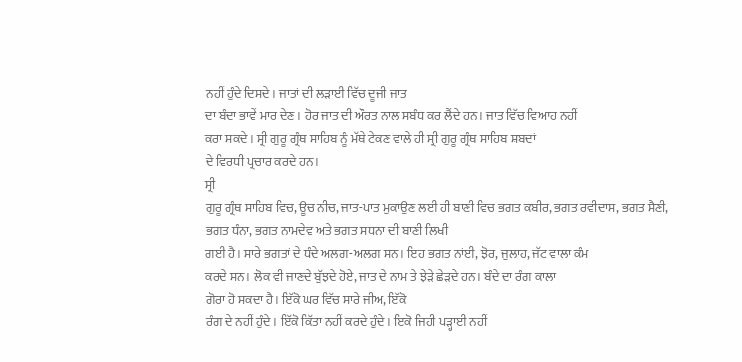ਨਹੀਂ ਹੁੰਦੇ ਦਿਸਦੇ। ਜਾਤਾਂ ਦੀ ਲੜਾਈ ਵਿੱਚ ਦੂਜੀ ਜਾਤ
ਦਾ ਬੰਦਾ ਭਾਵੇਂ ਮਾਰ ਦੇਣ। ਹੋਰ ਜਾਤ ਦੀ ਔਰਤ ਨਾਲ ਸਬੰਧ ਕਰ ਲੈਂਦੇ ਹਨ। ਜਾਤ ਵਿੱਚ ਵਿਆਹ ਨਹੀਂ
ਕਰਾ ਸਕਦੇ। ਸ੍ਰੀ ਗੁਰੂ ਗ੍ਰੰਥ ਸਾਹਿਬ ਨੂੰ ਮੱਥੇ ਟੇਕਣ ਵਾਲੇ ਹੀ ਸ੍ਰੀ ਗੁਰੂ ਗ੍ਰੰਥ ਸਾਹਿਬ ਸ਼ਬਦਾਂ
ਦੇ ਵਿਰਧੀ ਪ੍ਰਚਾਰ ਕਰਦੇ ਹਨ।
ਸ੍ਰੀ
ਗੁਰੂ ਗ੍ਰੰਥ ਸਾਹਿਬ ਵਿਚ, ਊਚ ਨੀਚ, ਜਾਤ-ਪਾਤ ਮੁਕਾਉਣ ਲਈ ਹੀ ਬਾਣੀ ਵਿਚ ਭਗਤ ਕਬੀਰ, ਭਗਤ ਰਵੀਦਾਸ, ਭਗਤ ਸੈਣੀ, ਭਗਤ ਧੰਨਾ, ਭਗਤ ਨਾਮਦੇਵ ਅਤੇ ਭਗਤ ਸਧਨਾ ਦੀ ਬਾਣੀ ਲਿਖੀ
ਗਈ ਹੈ। ਸਾਰੇ ਭਗਤਾਂ ਦੇ ਧੰਦੇ ਅਲਗ-ਅਲਗ ਸਨ। ਇਹ ਭਗਤ ਨਾਂਈ, ਝੋਰ, ਜੁਲਾਹ, ਜੱਟ ਵਾਲਾ ਕੰਮ
ਕਰਦੇ ਸਨ। ਲੋਕ ਵੀ ਜਾਣਦੇ ਬੁੱਝਦੇ ਹੋਏ, ਜਾਤ ਦੇ ਨਾਮ ਤੇ ਝੇੜੇ ਛੇੜਦੇ ਹਨ। ਬੰਦੇ ਦਾ ਰੰਗ ਕਾਲਾ
ਗੋਰਾ ਹੋ ਸਕਦਾ ਹੈ। ਇੱਕੋ ਘਰ ਵਿੱਚ ਸਾਰੇ ਜੀਅ, ਇੱਕੋ
ਰੰਗ ਦੇ ਨਹੀਂ ਹੁੰਦੇ। ਇੱਕੋ ਕਿੱਤਾ ਨਹੀਂ ਕਰਦੇ ਹੁੰਦੇ। ਇਕੋ ਜਿਹੀ ਪੜ੍ਹਾਈ ਨਹੀਂ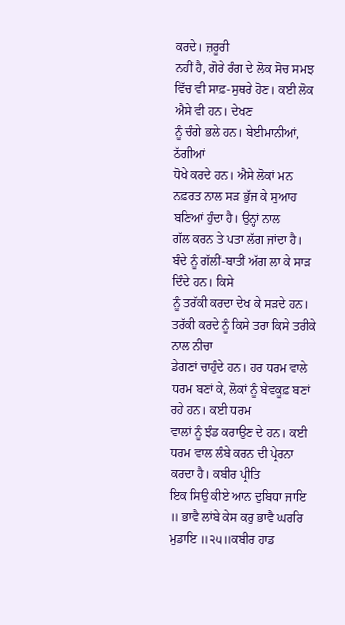ਕਰਦੇ। ਜ਼ਰੂਰੀ
ਨਹੀਂ ਹੈ, ਗੋਰੇ ਰੰਗ ਦੇ ਲੋਕ ਸੋਚ ਸਮਝ ਵਿੱਚ ਵੀ ਸਾਫ਼-ਸੁਥਰੇ ਹੋਣ। ਕਈ ਲੋਕ ਐਸੇ ਵੀ ਹਨ। ਦੇਖਣ
ਨੂੰ ਚੰਗੇ ਭਲੇ ਹਨ। ਬੇਈਮਾਨੀਆਂ, ਠੱਗੀਆਂ
ਧੋਖੇ ਕਰਦੇ ਹਨ। ਐਸੇ ਲੋਕਾਂ ਮਨ ਨਫ਼ਰਤ ਨਾਲ ਸੜ ਭੁੱਜ ਕੇ ਸੁਆਹ ਬਣਿਆਂ ਹੁੰਦਾ ਹੈ। ਉਨ੍ਹਾਂ ਨਾਲ
ਗੱਲ ਕਰਨ ਤੇ ਪਤਾ ਲੱਗ ਜਾਂਦਾ ਹੈ। ਬੰਦੇ ਨੂੰ ਗੱਲੀਂ-ਬਾਤੀਂ ਅੱਗ ਲਾ ਕੇ ਸਾੜ ਦਿੰਦੇ ਹਨ। ਕਿਸੇ
ਨੂੰ ਤਰੱਕੀ ਕਰਦਾ ਦੇਖ ਕੇ ਸੜਦੇ ਹਨ। ਤਰੱਕੀ ਕਰਦੇ ਨੂੰ ਕਿਸੇ ਤਰਾ ਕਿਸੇ ਤਰੀਕੇ ਨਾਲ ਨੀਚਾ
ਡੇਗਣਾਂ ਚਾਹੁੰਦੇ ਹਨ। ਹਰ ਧਰਮ ਵਾਲੇ ਧਰਮ ਬਣਾਂ ਕੇ, ਲੋਕਾਂ ਨੂੰ ਬੇਵਕੂਫ਼ ਬਣਾਂ ਰਹੇ ਹਨ। ਕਈ ਧਰਮ
ਵਾਲਾਂ ਨੂੰ ਝੰਡ ਕਰਾਉਣ ਦੇ ਹਨ। ਕਈ ਧਰਮ ਵਾਲ ਲੰਬੇ ਕਰਨ ਦੀ ਪ੍ਰੇਰਨਾ ਕਰਦਾ ਹੈ। ਕਬੀਰ ਪ੍ਰੀਤਿ
ਇਕ ਸਿਉ ਕੀਏ ਆਨ ਦੁਬਿਧਾ ਜਾਇ ॥ ਭਾਵੈ ਲਾਂਬੇ ਕੇਸ ਕਰੁ ਭਾਵੈ ਘਰਰਿ ਮੁਡਾਇ ॥੨੫॥ਕਬੀਰ ਹਾਡ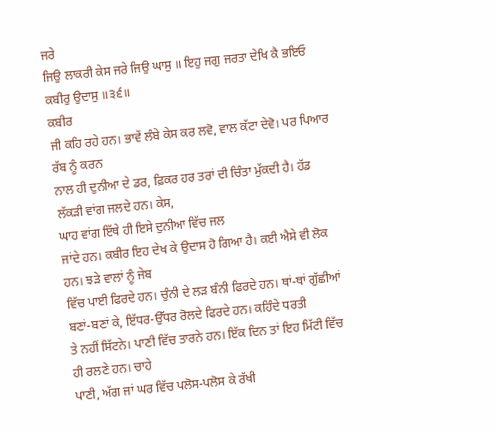ਜਰੇ
ਜਿਉ ਲਾਕਰੀ ਕੇਸ ਜਰੇ ਜਿਉ ਘਾਸੁ ॥ ਇਹੁ ਜਗੁ ਜਰਤਾ ਦੇਖਿ ਕੈ ਭਇਓ ਕਬੀਰੁ ਉਦਾਸੁ ॥੩੬॥
ਕਬੀਰ
ਜੀ ਕਹਿ ਰਹੇ ਹਨ। ਭਾਵੇਂ ਲੰਬੇ ਕੇਸ ਕਰ ਲਵੋ, ਵਾਲ ਕੱਟਾ ਦੇਵੋ। ਪਰ ਪਿਆਰ ਰੱਬ ਨੂੰ ਕਰਨ
ਨਾਲ ਹੀ ਦੁਨੀਆ ਦੇ ਡਰ, ਫ਼ਿਕਰ ਹਰ ਤਰਾਂ ਦੀ ਚਿੰਤਾ ਮੁੱਕਦੀ ਹੈ। ਹੱਡ
ਲੱਕੜੀ ਵਾਂਗ ਜਲਦੇ ਹਨ। ਕੇਸ,
ਘਾਹ ਵਾਂਗ ਇੱਥੇ ਹੀ ਇਸੇ ਦੁਨੀਆ ਵਿੱਚ ਜਲ
ਜਾਂਦੇ ਹਨ। ਕਬੀਰ ਇਹ ਦੇਖ ਕੇ ਉਦਾਸ ਹੋ ਗਿਆ ਹੈ। ਕਈ ਐਸੇ ਵੀ ਲੋਕ ਹਨ। ਝੜੇ ਵਾਲਾਂ ਨੂੰ ਜੇਬ
ਵਿੱਚ ਪਾਈ ਫਿਰਦੇ ਹਨ। ਚੁੰਨੀ ਦੇ ਲੜ ਬੰਨੀ ਫਿਰਦੇ ਹਨ। ਥਾਂ-ਥਾਂ ਗੁੱਛੀਆਂ ਬਣਾਂ-ਬਣਾਂ ਕੇ, ਇੱਧਰ-ਉੱਧਰ ਰੋਲਦੇ ਫਿਰਦੇ ਹਨ। ਕਹਿੰਦੇ ਧਰਤੀ
ਤੇ ਨਹੀਂ ਸਿੱਟਨੇ। ਪਾਣੀ ਵਿੱਚ ਤਾਰਨੇ ਹਨ। ਇੱਕ ਦਿਨ ਤਾਂ ਇਹ ਮਿੱਟੀ ਵਿੱਚ ਹੀ ਰਲਣੇ ਹਨ। ਚਾਹੇ
ਪਾਣੀ, ਅੱਗ ਜਾਂ ਘਰ ਵਿੱਚ ਪਲੋਸ-ਪਲੋਸ ਕੇ ਰੱਖੀ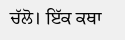ਚੱਲੋ। ਇੱਕ ਕਥਾ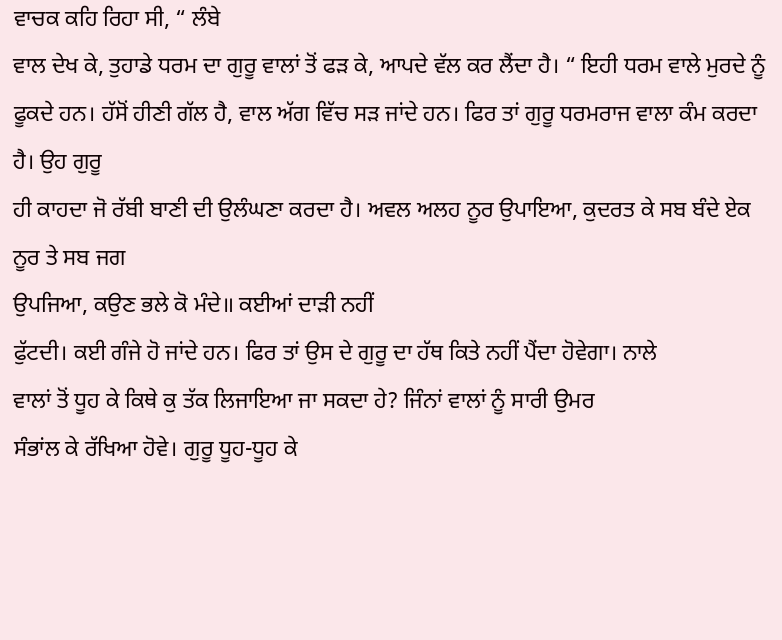ਵਾਚਕ ਕਹਿ ਰਿਹਾ ਸੀ, “ ਲੰਬੇ
ਵਾਲ ਦੇਖ ਕੇ, ਤੁਹਾਡੇ ਧਰਮ ਦਾ ਗੁਰੂ ਵਾਲਾਂ ਤੋਂ ਫੜ ਕੇ, ਆਪਦੇ ਵੱਲ ਕਰ ਲੈਂਦਾ ਹੈ। “ ਇਹੀ ਧਰਮ ਵਾਲੇ ਮੁਰਦੇ ਨੂੰ ਫੂਕਦੇ ਹਨ। ਹੱਸੋਂ ਹੀਣੀ ਗੱਲ ਹੈ, ਵਾਲ ਅੱਗ ਵਿੱਚ ਸੜ ਜਾਂਦੇ ਹਨ। ਫਿਰ ਤਾਂ ਗੁਰੂ ਧਰਮਰਾਜ ਵਾਲਾ ਕੰਮ ਕਰਦਾ ਹੈ। ਉਹ ਗੁਰੂ
ਹੀ ਕਾਹਦਾ ਜੋ ਰੱਬੀ ਬਾਣੀ ਦੀ ਉਲੰਘਣਾ ਕਰਦਾ ਹੈ। ਅਵਲ ਅਲਹ ਨੂਰ ਉਪਾਇਆ, ਕੁਦਰਤ ਕੇ ਸਬ ਬੰਦੇ ਏਕ ਨੂਰ ਤੇ ਸਬ ਜਗ
ਉਪਜਿਆ, ਕਉਣ ਭਲੇ ਕੋ ਮੰਦੇ॥ ਕਈਆਂ ਦਾੜੀ ਨਹੀਂ
ਫੁੱਟਦੀ। ਕਈ ਗੰਜੇ ਹੋ ਜਾਂਦੇ ਹਨ। ਫਿਰ ਤਾਂ ਉਸ ਦੇ ਗੁਰੂ ਦਾ ਹੱਥ ਕਿਤੇ ਨਹੀਂ ਪੈਂਦਾ ਹੋਵੇਗਾ। ਨਾਲੇ
ਵਾਲਾਂ ਤੋਂ ਧੂਹ ਕੇ ਕਿਥੇ ਕੁ ਤੱਕ ਲਿਜਾਇਆ ਜਾ ਸਕਦਾ ਹੇ? ਜਿੰਨਾਂ ਵਾਲਾਂ ਨੂੰ ਸਾਰੀ ਉਮਰ
ਸੰਭਾਂਲ ਕੇ ਰੱਖਿਆ ਹੋਵੇ। ਗੁਰੂ ਧੂਹ-ਧੂਹ ਕੇ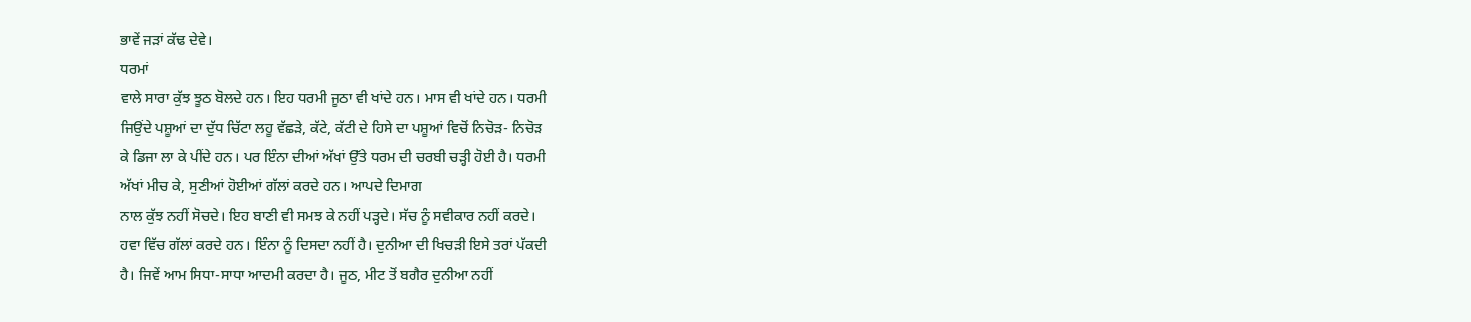ਭਾਵੇਂ ਜੜਾਂ ਕੱਢ ਦੇਵੇ।
ਧਰਮਾਂ
ਵਾਲੇ ਸਾਰਾ ਕੁੱਝ ਝੂਠ ਬੋਲਦੇ ਹਨ। ਇਹ ਧਰਮੀ ਜੂਠਾ ਵੀ ਖਾਂਦੇ ਹਨ। ਮਾਸ ਵੀ ਖਾਂਦੇ ਹਨ। ਧਰਮੀ
ਜਿਉਂਦੇ ਪਸ਼ੂਆਂ ਦਾ ਦੁੱਧ ਚਿੱਟਾ ਲਹੂ ਵੱਛੜੇ, ਕੱਟੇ, ਕੱਟੀ ਦੇ ਹਿਸੇ ਦਾ ਪਸ਼ੂਆਂ ਵਿਚੋਂ ਨਿਚੋੜ- ਨਿਚੋੜ
ਕੇ ਡਿਜਾ ਲਾ ਕੇ ਪੀਂਦੇ ਹਨ। ਪਰ ਇੰਨਾ ਦੀਆਂ ਅੱਖਾਂ ਉੱਤੇ ਧਰਮ ਦੀ ਚਰਬੀ ਚੜ੍ਹੀ ਹੋਈ ਹੈ। ਧਰਮੀ
ਅੱਖਾਂ ਮੀਚ ਕੇ, ਸੁਣੀਆਂ ਹੋਈਆਂ ਗੱਲਾਂ ਕਰਦੇ ਹਨ। ਆਪਦੇ ਦਿਮਾਗ
ਨਾਲ ਕੁੱਝ ਨਹੀਂ ਸੋਚਦੇ। ਇਹ ਬਾਣੀ ਵੀ ਸਮਝ ਕੇ ਨਹੀਂ ਪੜ੍ਹਦੇ। ਸੱਚ ਨੂੰ ਸਵੀਕਾਰ ਨਹੀਂ ਕਰਦੇ।
ਹਵਾ ਵਿੱਚ ਗੱਲਾਂ ਕਰਦੇ ਹਨ। ਇੰਨਾ ਨੂੰ ਦਿਸਦਾ ਨਹੀਂ ਹੈ। ਦੁਨੀਆ ਦੀ ਖਿਚੜੀ ਇਸੇ ਤਰਾਂ ਪੱਕਦੀ
ਹੈ। ਜਿਵੇਂ ਆਮ ਸਿਧਾ-ਸਾਧਾ ਆਦਮੀ ਕਰਦਾ ਹੈ। ਜੂਠ, ਮੀਟ ਤੋਂ ਬਗੈਰ ਦੁਨੀਆ ਨਹੀਂ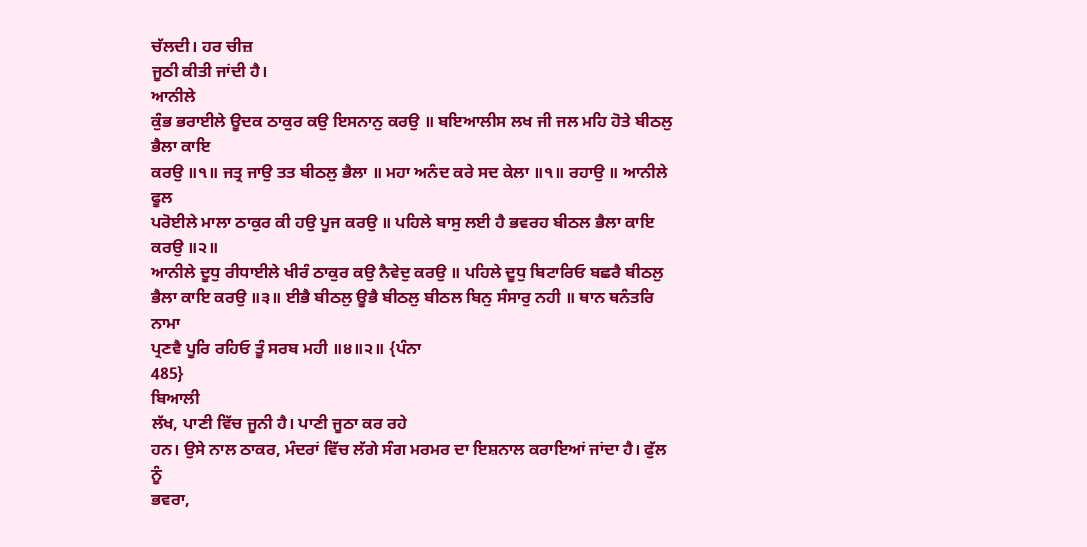ਚੱਲਦੀ। ਹਰ ਚੀਜ਼
ਜੂਠੀ ਕੀਤੀ ਜਾਂਦੀ ਹੈ।
ਆਨੀਲੇ
ਕੁੰਭ ਭਰਾਈਲੇ ਊਦਕ ਠਾਕੁਰ ਕਉ ਇਸਨਾਨੁ ਕਰਉ ॥ ਬਇਆਲੀਸ ਲਖ ਜੀ ਜਲ ਮਹਿ ਹੋਤੇ ਬੀਠਲੁ ਭੈਲਾ ਕਾਇ
ਕਰਉ ॥੧॥ ਜਤ੍ਰ ਜਾਉ ਤਤ ਬੀਠਲੁ ਭੈਲਾ ॥ ਮਹਾ ਅਨੰਦ ਕਰੇ ਸਦ ਕੇਲਾ ॥੧॥ ਰਹਾਉ ॥ ਆਨੀਲੇ ਫੂਲ
ਪਰੋਈਲੇ ਮਾਲਾ ਠਾਕੁਰ ਕੀ ਹਉ ਪੂਜ ਕਰਉ ॥ ਪਹਿਲੇ ਬਾਸੁ ਲਈ ਹੈ ਭਵਰਹ ਬੀਠਲ ਭੈਲਾ ਕਾਇ ਕਰਉ ॥੨॥
ਆਨੀਲੇ ਦੂਧੁ ਰੀਧਾਈਲੇ ਖੀਰੰ ਠਾਕੁਰ ਕਉ ਨੈਵੇਦੁ ਕਰਉ ॥ ਪਹਿਲੇ ਦੂਧੁ ਬਿਟਾਰਿਓ ਬਛਰੈ ਬੀਠਲੁ
ਭੈਲਾ ਕਾਇ ਕਰਉ ॥੩॥ ਈਭੈ ਬੀਠਲੁ ਊਭੈ ਬੀਠਲੁ ਬੀਠਲ ਬਿਨੁ ਸੰਸਾਰੁ ਨਹੀ ॥ ਥਾਨ ਥਨੰਤਰਿ ਨਾਮਾ
ਪ੍ਰਣਵੈ ਪੂਰਿ ਰਹਿਓ ਤੂੰ ਸਰਬ ਮਹੀ ॥੪॥੨॥ {ਪੰਨਾ
485}
ਬਿਆਲੀ
ਲੱਖ, ਪਾਣੀ ਵਿੱਚ ਜੂਨੀ ਹੈ। ਪਾਣੀ ਜੂਠਾ ਕਰ ਰਹੇ
ਹਨ। ਉਸੇ ਨਾਲ ਠਾਕਰ, ਮੰਦਰਾਂ ਵਿੱਚ ਲੱਗੇ ਸੰਗ ਮਰਮਰ ਦਾ ਇਸ਼ਨਾਲ ਕਰਾਇਆਂ ਜਾਂਦਾ ਹੈ। ਫੁੱਲ ਨੂੰ
ਭਵਰਾ,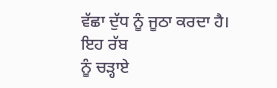ਵੱਛਾ ਦੁੱਧ ਨੂੰ ਜੂਠਾ ਕਰਦਾ ਹੈ। ਇਹ ਰੱਬ
ਨੂੰ ਚੜ੍ਹਾਏ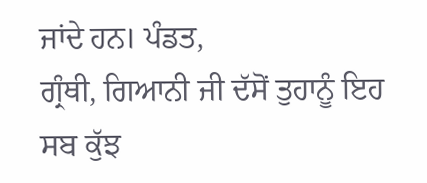ਜਾਂਦੇ ਹਨ। ਪੰਡਤ,
ਗ੍ਰੰਥੀ, ਗਿਆਨੀ ਜੀ ਦੱਸੋਂ ਤੁਹਾਨੂੰ ਇਹ ਸਬ ਕੁੱਝ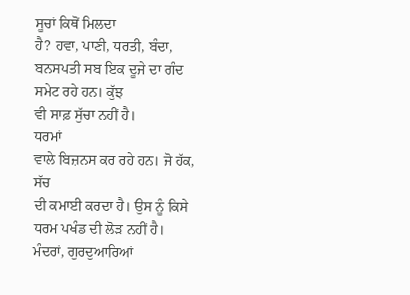ਸੂਚਾਂ ਕਿਥੋਂ ਮਿਲਦਾ
ਹੈ? ਹਵਾ, ਪਾਣੀ, ਧਰਤੀ, ਬੰਦਾ, ਬਨਸਪਤੀ ਸਬ ਇਕ ਦੂਜੇ ਦਾ ਗੰਦ ਸਮੇਟ ਰਹੇ ਹਨ। ਕੁੱਝ
ਵੀ ਸਾਫ਼ ਸੁੱਚਾ ਨਹੀਂ ਹੈ।
ਧਰਮਾਂ
ਵਾਲੇ ਬਿਜ਼ਨਸ ਕਰ ਰਹੇ ਹਨ। ਜੋ ਹੱਕ, ਸੱਚ
ਦੀ ਕਮਾਈ ਕਰਦਾ ਹੈ। ਉਸ ਨੂੰ ਕਿਸੇ ਧਰਮ ਪਖੰਡ ਦੀ ਲੋੜ ਨਹੀਂ ਹੈ। ਮੰਦਰਾਂ, ਗੁਰਦੁਆਰਿਆਂ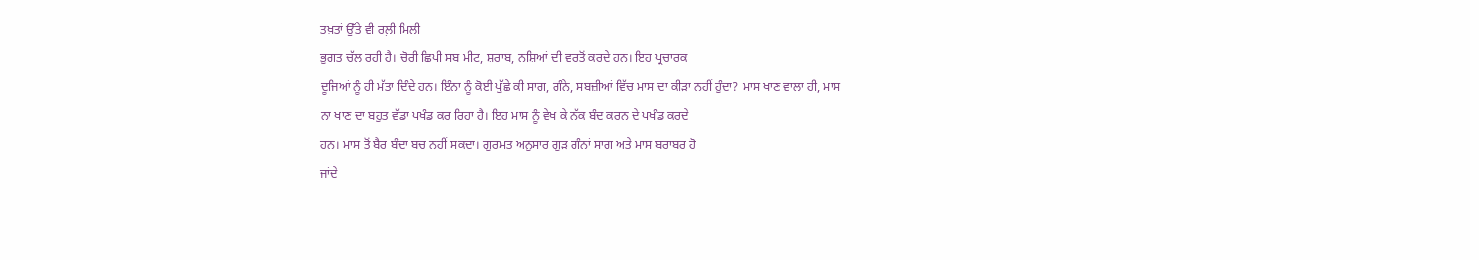ਤਖ਼ਤਾਂ ਉੱਤੇ ਵੀ ਰਲ਼ੀ ਮਿਲੀ
ਭੁਗਤ ਚੱਲ ਰਹੀ ਹੈ। ਚੋਰੀ ਛਿਪੀ ਸਬ ਮੀਟ, ਸ਼ਰਾਬ, ਨਸ਼ਿਆਂ ਦੀ ਵਰਤੋਂ ਕਰਦੇ ਹਨ। ਇਹ ਪ੍ਰਚਾਰਕ
ਦੂਜਿਆਂ ਨੂੰ ਹੀ ਮੱਤਾ ਦਿੰਦੇ ਹਨ। ਇੰਨਾ ਨੂੰ ਕੋਈ ਪੁੱਛੇ ਕੀ ਸਾਗ, ਗੰਨੇ, ਸਬਜ਼ੀਆਂ ਵਿੱਚ ਮਾਸ ਦਾ ਕੀੜਾ ਨਹੀਂ ਹੁੰਦਾ? ਮਾਸ ਖਾਣ ਵਾਲਾ ਹੀ, ਮਾਸ
ਨਾ ਖਾਣ ਦਾ ਬਹੁਤ ਵੱਡਾ ਪਖੰਡ ਕਰ ਰਿਹਾ ਹੈ। ਇਹ ਮਾਸ ਨੂੰ ਵੇਖ ਕੇ ਨੱਕ ਬੰਦ ਕਰਨ ਦੇ ਪਖੰਡ ਕਰਦੇ
ਹਨ। ਮਾਸ ਤੋਂ ਬੈਰ ਬੰਦਾ ਬਚ ਨਹੀਂ ਸਕਦਾ। ਗੁਰਮਤ ਅਨੁਸਾਰ ਗੁੜ ਗੰਨਾਂ ਸਾਗ ਅਤੇ ਮਾਸ ਬਰਾਬਰ ਹੋ
ਜਾਂਦੇ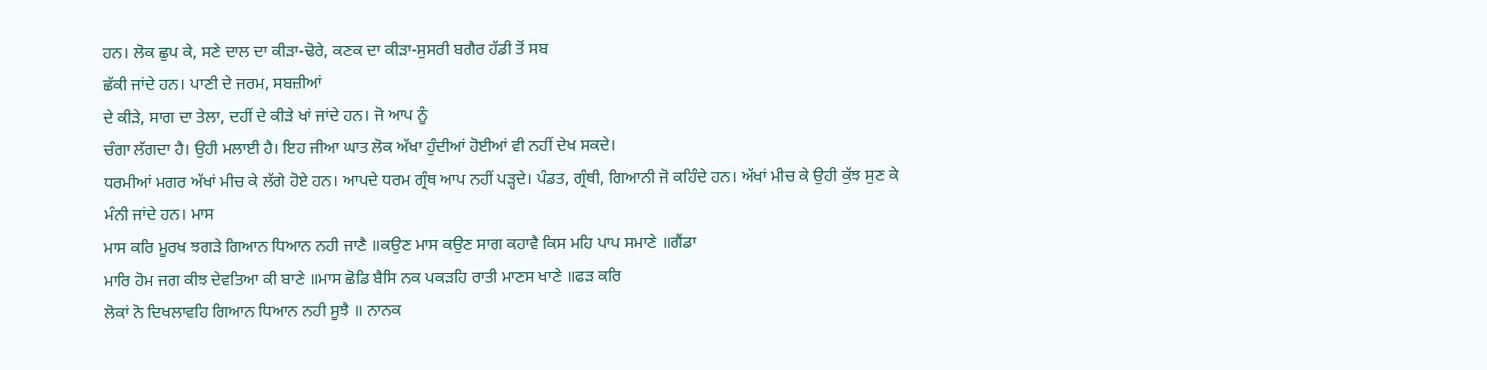ਹਨ। ਲੋਕ ਛੁਪ ਕੇ, ਸਣੇ ਦਾਲ ਦਾ ਕੀੜਾ-ਢੋਰੇ, ਕਣਕ ਦਾ ਕੀੜਾ-ਸੁਸਰੀ ਬਗੈਰ ਹੱਡੀ ਤੋਂ ਸਬ
ਛੱਕੀ ਜਾਂਦੇ ਹਨ। ਪਾਣੀ ਦੇ ਜਰਮ, ਸਬਜ਼ੀਆਂ
ਦੇ ਕੀੜੇ, ਸਾਗ ਦਾ ਤੇਲਾ, ਦਹੀਂ ਦੇ ਕੀੜੇ ਖਾਂ ਜਾਂਦੇ ਹਨ। ਜੋ ਆਪ ਨੂੰ
ਚੰਗਾ ਲੱਗਦਾ ਹੈ। ਉਹੀ ਮਲਾਈ ਹੈ। ਇਹ ਜੀਆ ਘਾਤ ਲੋਕ ਅੱਖਾ ਹੁੰਦੀਆਂ ਹੋਈਆਂ ਵੀ ਨਹੀਂ ਦੇਖ ਸਕਦੇ।
ਧਰਮੀਆਂ ਮਗਰ ਅੱਖਾਂ ਮੀਚ ਕੇ ਲੱਗੇ ਹੋਏ ਹਨ। ਆਪਦੇ ਧਰਮ ਗ੍ਰੰਥ ਆਪ ਨਹੀਂ ਪੜ੍ਹਦੇ। ਪੰਡਤ, ਗ੍ਰੰਥੀ, ਗਿਆਨੀ ਜੋ ਕਹਿੰਦੇ ਹਨ। ਅੱਖਾਂ ਮੀਚ ਕੇ ਉਹੀ ਕੁੱਝ ਸੁਣ ਕੇ ਮੰਨੀ ਜਾਂਦੇ ਹਨ। ਮਾਸ
ਮਾਸ ਕਰਿ ਮੂਰਖ ਝਗੜੇ ਗਿਆਨ ਧਿਆਨ ਨਹੀ ਜਾਣੈ ॥ਕਉਣ ਮਾਸ ਕਉਣ ਸਾਗ ਕਹਾਵੈ ਕਿਸ ਮਹਿ ਪਾਪ ਸਮਾਣੇ ॥ਗੈਂਡਾ
ਮਾਰਿ ਹੋਮ ਜਗ ਕੀਝ ਦੇਵਤਿਆ ਕੀ ਬਾਣੇ ॥ਮਾਸ ਛੋਡਿ ਬੈਸਿ ਨਕ ਪਕੜਹਿ ਰਾਤੀ ਮਾਣਸ ਖਾਣੇ ॥ਫੜ ਕਰਿ
ਲੋਕਾਂ ਨੋ ਦਿਖਲਾਵਹਿ ਗਿਆਨ ਧਿਆਨ ਨਹੀ ਸੂਝੈ ॥ ਨਾਨਕ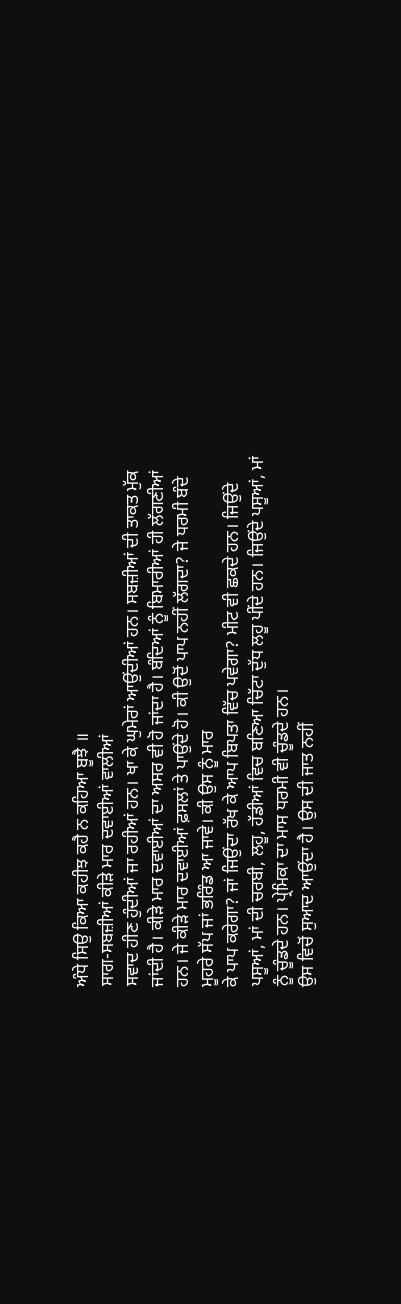ਅੰਧੇ ਸਿਉ ਕਿਆ ਕਹੀਝ ਕਹੈ ਨ ਕਹਿਆ ਬੂਝੈ ॥
ਸਾਗ-ਸਬਜ਼ੀਆਂ ਕੀੜੇ ਮਾਰ ਦਵਾਈਆਂ ਵਾਲੀਆਂ
ਸਵਾਦ ਹੀਣ ਹੁੰਦੀਆਂ ਜਾ ਰਹੀਆਂ ਹਨ। ਖਾ ਕੇ ਘੁਮੇਰਾਂ ਆਉਂਦੀਆਂ ਹਨ। ਸਬਜ਼ੀਆਂ ਦੀ ਤਾਕਤ ਮੁੱਕ
ਜਾਂਦੀ ਹੈ। ਕੀੜੇ ਮਾਰ ਦਵਾਈਆਂ ਦਾ ਅਸਰ ਵੀ ਹੋ ਜਾਂਦਾ ਹੈ। ਬੰਦਿਆਂ ਨੂੰ ਬਿਮਾਰੀਆਂ ਹੀ ਲੱਗਣੀਆਂ
ਹਨ। ਜੇ ਕੀੜੇ ਮਾਰ ਦਵਾਈਆਂ ਫ਼ਸਲਾਂ ਤੇ ਪਾਉਂਦੇ ਹੋ। ਕੀ ਉਦੋਂ ਪਾਪ ਨਹੀਂ ਲੱਗਦਾ? ਜੇ ਧਰਮੀ ਬੰਦੇ ਮੂਹਰੇ ਸੱਪ ਜਾਂ ਭਰਿੰਡ ਆ ਜਾਵੇ। ਕੀ ਉਸ ਨੂੰ ਮਾਰ
ਕੇ ਪਾਪ ਕਰੇਗਾ? ਜਾਂ ਜਿਉਂਦਾ ਰੱਖ ਕੇ ਆਪ ਬਿਪਤਾ ਵਿੱਚ ਪਵੇਗਾ? ਮੀਟ ਵੀ ਛਕਦੇ ਹਨ। ਜਿਉਂਦੇ ਪਸੂਆਂ, ਮਾਂ ਦੀ ਚਰਬੀ, ਲਹੂ, ਹੱਡੀਆਂ ਵਿਚ ਬਣਿਆ ਚਿੱਟਾ ਦੁੱਧ ਲਹੂ ਪੀਂਦੇ ਹਨ। ਜਿਉਂਦੇ ਪਸੂਆਂ, ਮਾਂ ਨੂੰ ਚੂੰਡਦੇ ਹਨ। ਪ੍ਰੇਮਿਕਾ ਦਾ ਮਾਸ ਧਰਮੀ ਵੀ ਚੂੰਡਦੇ ਹਨ।
ਉਸ ਵਿਚੋਂ ਸੁਆਦ ਆਉਂਦਾ ਹੈ। ਉਸ ਦੀ ਜਾਤ ਨਹੀਂ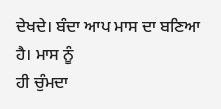ਦੇਖਦੇ। ਬੰਦਾ ਆਪ ਮਾਸ ਦਾ ਬਣਿਆ ਹੈ। ਮਾਸ ਨੂੰ
ਹੀ ਚੁੰਮਦਾ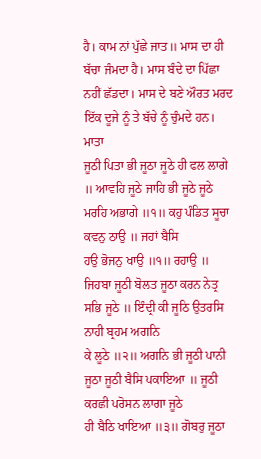ਹੈ। ਕਾਮ ਨਾਂ ਪੁੱਛੇ ਜਾਤ॥ ਮਾਸ ਦਾ ਹੀ ਬੱਚਾ ਜੰਮਦਾ ਹੈ। ਮਾਸ ਬੰਦੇ ਦਾ ਪਿੱਛਾ
ਨਹੀਂ ਛੱਡਦਾ। ਮਾਸ ਦੇ ਬਣੇ ਔਰਤ ਮਰਦ ਇੱਕ ਦੂਜੇ ਨੂੰ ਤੇ ਬੱਚੇ ਨੂੰ ਚੁੰਮਦੇ ਹਨ।
ਮਾਤਾ
ਜੂਠੀ ਪਿਤਾ ਭੀ ਜੂਠਾ ਜੂਠੇ ਹੀ ਫਲ ਲਾਗੇ ॥ ਆਵਹਿ ਜੂਠੇ ਜਾਹਿ ਭੀ ਜੂਠੇ ਜੂਠੇ ਮਰਹਿ ਅਭਾਗੇ ॥੧॥ ਕਹੁ ਪੰਡਿਤ ਸੂਚਾ ਕਵਨੁ ਠਾਉ ॥ ਜਹਾਂ ਬੈਸਿ
ਹਉ ਭੋਜਨੁ ਖਾਉ ॥੧॥ ਰਹਾਉ ॥ ਜਿਹਬਾ ਜੂਠੀ ਬੋਲਤ ਜੂਠਾ ਕਰਨ ਨੇਤ੍ਰ ਸਭਿ ਜੂਠੇ ॥ ਇੰਦ੍ਰੀ ਕੀ ਜੂਠਿ ਉਤਰਸਿ ਨਾਹੀ ਬ੍ਰਹਮ ਅਗਨਿ
ਕੇ ਲੂਠੇ ॥੨॥ ਅਗਨਿ ਭੀ ਜੂਠੀ ਪਾਨੀ ਜੂਠਾ ਜੂਠੀ ਬੈਸਿ ਪਕਾਇਆ ॥ ਜੂਠੀ ਕਰਛੀ ਪਰੋਸਨ ਲਾਗਾ ਜੂਠੇ
ਹੀ ਬੈਠਿ ਖਾਇਆ ॥੩॥ ਗੋਬਰੁ ਜੂਠਾ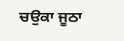ਚਉਕਾ ਜੂਠਾ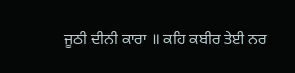ਜੂਠੀ ਦੀਨੀ ਕਾਰਾ ॥ ਕਹਿ ਕਬੀਰ ਤੇਈ ਨਰ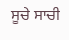ਸੂਚੇ ਸਾਚੀ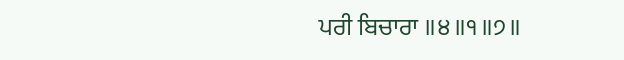ਪਰੀ ਬਿਚਾਰਾ ॥੪॥੧॥੭॥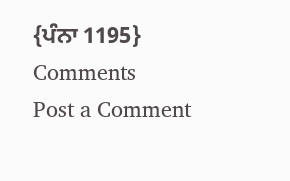{ਪੰਨਾ 1195}
Comments
Post a Comment